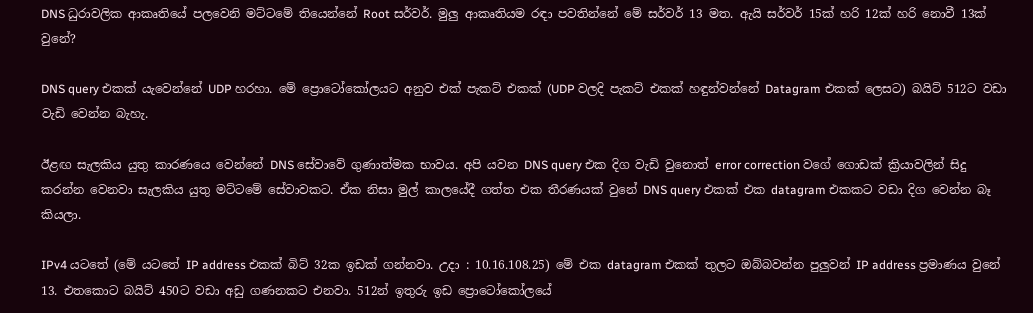DNS ධුරාවලික ආකෘතියේ පලවෙනි මට්ටමේ තියෙන්නේ Root සර්වර්. මුලු ආකෘතියම රඳා පවතින්නේ මේ සර්වර් 13 මත. ඇයි සර්වර් 15ක් හරි 12ක් හරි නොවී 13ක් වුනේ?

DNS query එකක් යැවෙන්නේ UDP හරහා. මේ ප්‍රොටෝකෝලයට අනුව එක් පැකට් එකක් (UDP වලදි පැකට් එකක් හඳුන්වන්නේ Datagram එකක් ලෙසට) බයිට් 512ට වඩා වැඩි වෙන්න බැහැ.

ඊළඟ සැලකිය යුතු කාරණයෙ වෙන්නේ DNS සේවාවේ ගුණාත්මක භාවය. අපි යවන DNS query එක දිග වැඩි වුනොත් error correction වගේ ගොඩක් ක්‍රියාවලින් සිදු කරන්න වෙනවා සැලකිය යුතු මට්ටමේ සේවාවකට. ඒක නිසා මුල් කාලයේදී ගත්ත එක තීරණයක් වුනේ DNS query එකක් එක datagram එකකට වඩා දිග වෙන්න බෑ කියලා.

IPv4 යටතේ (මේ යටතේ IP address එකක් බිට් 32ක ඉඩක් ගන්නවා. උදා : 10.16.108.25) මේ එක datagram එකක් තුලට ඔබ්බවන්න පුලුවන් IP address ප්‍රමාණය වුනේ 13. එතකොට බයිට් 450ට වඩා අඩු ගණනකට එනවා. 512න් ඉතුරු ඉඩ ප්‍රොටෝකෝලයේ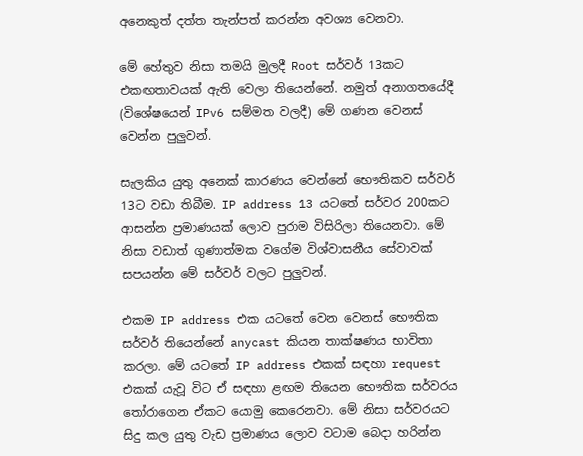අනෙකුත් දත්ත තැන්පත් කරන්න අවශ්‍ය වෙනවා.

මේ හේතුව නිසා තමයි මුලදී Root සර්වර් 13කට එකඟතාවයක් ඇති වෙලා තියෙන්නේ. නමුත් අනාගතයේදී (විශේෂයෙන් IPv6 සම්මත වලදී) මේ ගණන වෙනස් වෙන්න පුලුවන්.

සැලකිය යුතු අනෙක් කාරණය වෙන්නේ භෞතිකව සර්වර් 13ට වඩා තිබීම. IP address 13 යටතේ සර්වර 200කට ආසන්න ප්‍රමාණයක් ලොව පුරාම විසිරිලා තියෙනවා. මේ නිසා වඩාත් ගුණාත්මක වගේම විශ්වාසනීය සේවාවක් සපයන්න මේ සර්වර් වලට පුලුවන්.

එකම IP address එක යටතේ වෙන වෙනස් භෞතික සර්වර් තියෙන්නේ anycast කියන තාක්ෂණය භාවිතා කරලා. මේ යටතේ IP address එකක් සඳහා request එකක් යැවූ විට ඒ සඳහා ළඟම තියෙන භෞතික සර්වරය තෝරාගෙන ඒකට යොමු කෙරෙනවා. මේ නිසා සර්වරයට සිදු කල යුතු වැඩ ප්‍රමාණය ලොව වටාම බෙදා හරින්න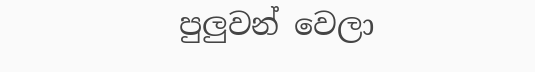පුලුවන් වෙලා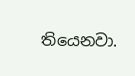තියෙනවා.